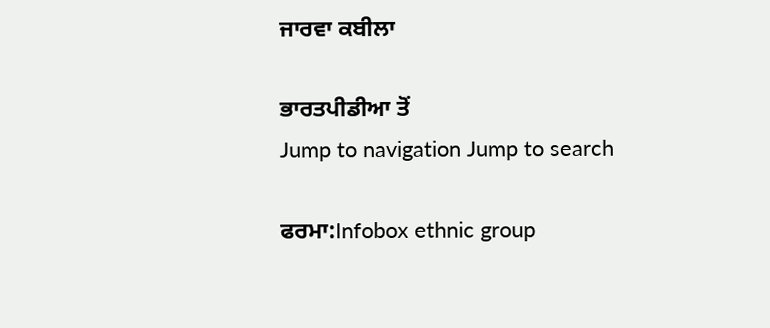ਜਾਰਵਾ ਕਬੀਲਾ

ਭਾਰਤਪੀਡੀਆ ਤੋਂ
Jump to navigation Jump to search

ਫਰਮਾ:Infobox ethnic group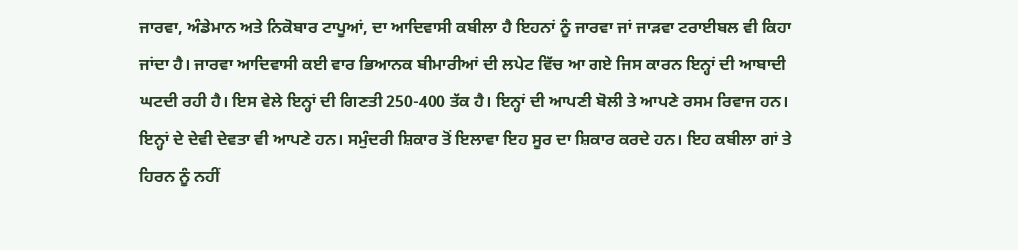ਜਾਰਵਾ, ਅੰਡੇਮਾਨ ਅਤੇ ਨਿਕੋਬਾਰ ਟਾਪੂਆਂ, ਦਾ ਆਦਿਵਾਸੀ ਕਬੀਲਾ ਹੈ ਇਹਨਾਂ ਨੂੰ ਜਾਰਵਾ ਜਾਂ ਜਾੜਵਾ ਟਰਾਈਬਲ ਵੀ ਕਿਹਾ ਜਾਂਦਾ ਹੈ। ਜਾਰਵਾ ਆਦਿਵਾਸੀ ਕਈ ਵਾਰ ਭਿਆਨਕ ਬੀਮਾਰੀਆਂ ਦੀ ਲਪੇਟ ਵਿੱਚ ਆ ਗਏ ਜਿਸ ਕਾਰਨ ਇਨ੍ਹਾਂ ਦੀ ਆਬਾਦੀ ਘਟਦੀ ਰਹੀ ਹੈ। ਇਸ ਵੇਲੇ ਇਨ੍ਹਾਂ ਦੀ ਗਿਣਤੀ 250-400 ਤੱਕ ਹੈ। ਇਨ੍ਹਾਂ ਦੀ ਆਪਣੀ ਬੋਲੀ ਤੇ ਆਪਣੇ ਰਸਮ ਰਿਵਾਜ ਹਨ। ਇਨ੍ਹਾਂ ਦੇ ਦੇਵੀ ਦੇਵਤਾ ਵੀ ਆਪਣੇ ਹਨ। ਸਮੁੰਦਰੀ ਸ਼ਿਕਾਰ ਤੋਂ ਇਲਾਵਾ ਇਹ ਸੂਰ ਦਾ ਸ਼ਿਕਾਰ ਕਰਦੇ ਹਨ। ਇਹ ਕਬੀਲਾ ਗਾਂ ਤੇ ਹਿਰਨ ਨੂੰ ਨਹੀਂ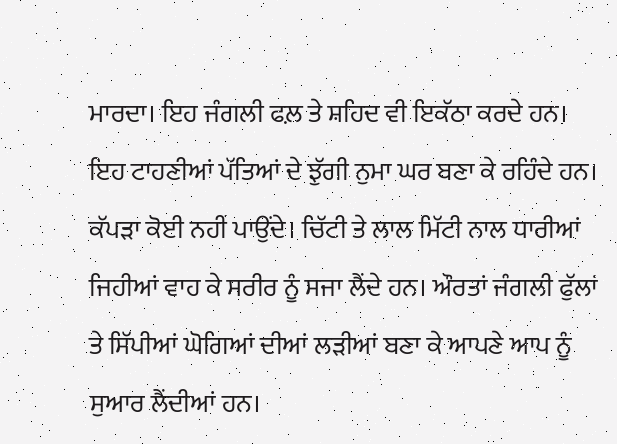ਮਾਰਦਾ। ਇਹ ਜੰਗਲੀ ਫਲ਼ ਤੇ ਸ਼ਹਿਦ ਵੀ ਇਕੱਠਾ ਕਰਦੇ ਹਨ। ਇਹ ਟਾਹਣੀਆਂ ਪੱਤਿਆਂ ਦੇ ਝੁੱਗੀ ਨੁਮਾ ਘਰ ਬਣਾ ਕੇ ਰਹਿੰਦੇ ਹਨ। ਕੱਪੜਾ ਕੋਈ ਨਹੀਂ ਪਾਉਂਦੇ। ਚਿੱਟੀ ਤੇ ਲਾਲ ਮਿੱਟੀ ਨਾਲ ਧਾਰੀਆਂ ਜਿਹੀਆਂ ਵਾਹ ਕੇ ਸਰੀਰ ਨੂੰ ਸਜਾ ਲੈਂਦੇ ਹਨ। ਔਰਤਾਂ ਜੰਗਲੀ ਫੁੱਲਾਂ ਤੇ ਸਿੱਪੀਆਂ ਘੋਗਿਆਂ ਦੀਆਂ ਲੜੀਆਂ ਬਣਾ ਕੇ ਆਪਣੇ ਆਪ ਨੂੰ ਸੁਆਰ ਲੈਂਦੀਆਂ ਹਨ।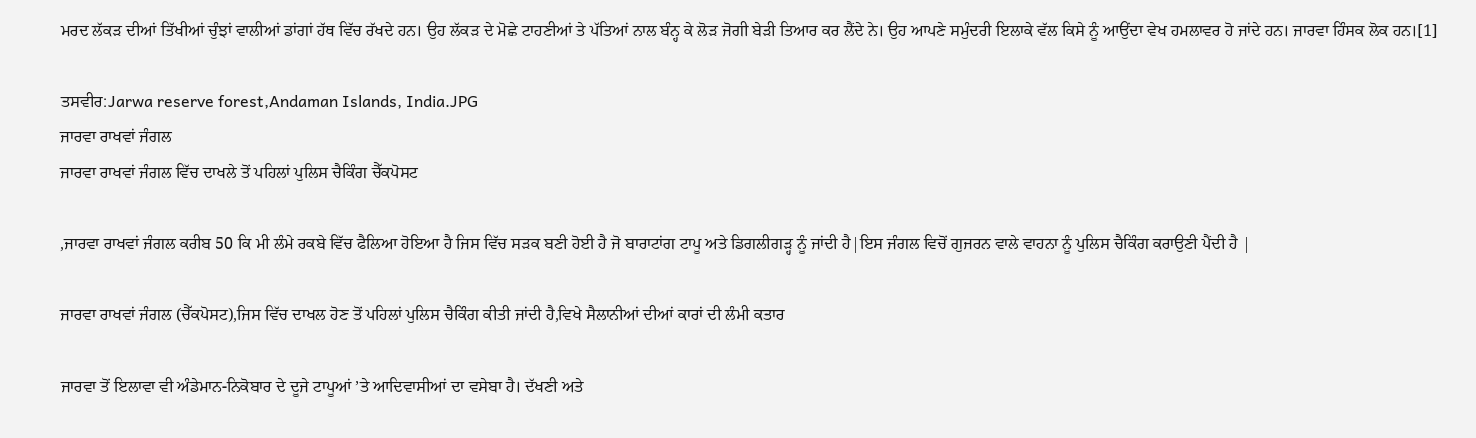ਮਰਦ ਲੱਕੜ ਦੀਆਂ ਤਿੱਖੀਆਂ ਚੁੰਝਾਂ ਵਾਲੀਆਂ ਡਾਂਗਾਂ ਹੱਥ ਵਿੱਚ ਰੱਖਦੇ ਹਨ। ਉਹ ਲੱਕੜ ਦੇ ਮੋਛੇ ਟਾਹਣੀਆਂ ਤੇ ਪੱਤਿਆਂ ਨਾਲ ਬੰਨ੍ਹ ਕੇ ਲੋੜ ਜੋਗੀ ਬੇੜੀ ਤਿਆਰ ਕਰ ਲੈਂਦੇ ਨੇ। ਉਹ ਆਪਣੇ ਸਮੁੰਦਰੀ ਇਲਾਕੇ ਵੱਲ ਕਿਸੇ ਨੂੰ ਆਉਂਦਾ ਵੇਖ ਹਮਲਾਵਰ ਹੋ ਜਾਂਦੇ ਹਨ। ਜਾਰਵਾ ਹਿੰਸਕ ਲੋਕ ਹਨ।[1]

ਤਸਵੀਰ:Jarwa reserve forest,Andaman Islands, India.JPG
ਜਾਰਵਾ ਰਾਖਵਾਂ ਜੰਗਲ
ਜਾਰਵਾ ਰਾਖਵਾਂ ਜੰਗਲ ਵਿੱਚ ਦਾਖਲੇ ਤੋਂ ਪਹਿਲਾਂ ਪੁਲਿਸ ਚੈਕਿੰਗ ਚੈੱਕਪੋਸਟ

,ਜਾਰਵਾ ਰਾਖਵਾਂ ਜੰਗਲ ਕਰੀਬ 50 ਕਿ ਮੀ ਲੰਮੇ ਰਕਬੇ ਵਿੱਚ ਫੈਲਿਆ ਹੋਇਆ ਹੈ ਜਿਸ ਵਿੱਚ ਸੜਕ ਬਣੀ ਹੋਈ ਹੈ ਜੋ ਬਾਰਾਟਾਂਗ ਟਾਪੂ ਅਤੇ ਡਿਗਲੀਗੜ੍ਹ ਨੂੰ ਜਾਂਦੀ ਹੈ|ਇਸ ਜੰਗਲ ਵਿਚੋਂ ਗੁਜਰਨ ਵਾਲੇ ਵਾਹਨਾ ਨੂੰ ਪੁਲਿਸ ਚੈਕਿੰਗ ਕਰਾਉਣੀ ਪੈਂਦੀ ਹੈ |

ਜਾਰਵਾ ਰਾਖਵਾਂ ਜੰਗਲ (ਚੈੱਕਪੋਸਟ),ਜਿਸ ਵਿੱਚ ਦਾਖਲ ਹੋਣ ਤੋਂ ਪਹਿਲਾਂ ਪੁਲਿਸ ਚੈਕਿੰਗ ਕੀਤੀ ਜਾਂਦੀ ਹੈ,ਵਿਖੇ ਸੈਲਾਨੀਆਂ ਦੀਆਂ ਕਾਰਾਂ ਦੀ ਲੰਮੀ ਕਤਾਰ

ਜਾਰਵਾ ਤੋਂ ਇਲਾਵਾ ਵੀ ਅੰਡੇਮਾਨ-ਨਿਕੋਬਾਰ ਦੇ ਦੂਜੇ ਟਾਪੂਆਂ ’ਤੇ ਆਦਿਵਾਸੀਆਂ ਦਾ ਵਸੇਬਾ ਹੈ। ਦੱਖਣੀ ਅਤੇ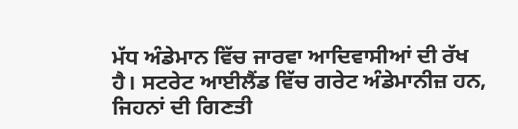ਮੱਧ ਅੰਡੇਮਾਨ ਵਿੱਚ ਜਾਰਵਾ ਆਦਿਵਾਸੀਆਂ ਦੀ ਰੱਖ ਹੈ। ਸਟਰੇਟ ਆਈਲੈਂਡ ਵਿੱਚ ਗਰੇਟ ਅੰਡੇਮਾਨੀਜ਼ ਹਨ, ਜਿਹਨਾਂ ਦੀ ਗਿਣਤੀ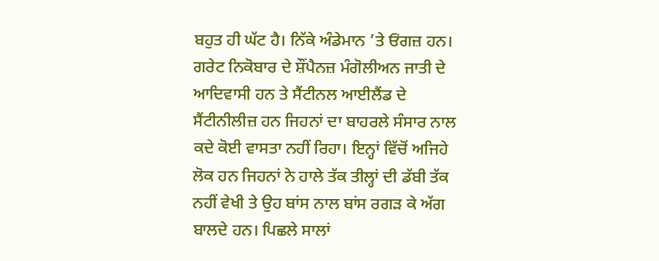ਬਹੁਤ ਹੀ ਘੱਟ ਹੈ। ਨਿੱਕੇ ਅੰਡੇਮਾਨ ’ਤੇ ਓਂਗਜ਼ ਹਨ। ਗਰੇਟ ਨਿਕੋਬਾਰ ਦੇ ਸ਼ੌਂਪੈਨਜ਼ ਮੰਗੋਲੀਅਨ ਜਾਤੀ ਦੇ ਆਦਿਵਾਸੀ ਹਨ ਤੇ ਸੈਂਟੀਨਲ ਆਈਲੈਂਡ ਦੇ ਸੈਂਟੀਨੀਲੀਜ਼ ਹਨ ਜਿਹਨਾਂ ਦਾ ਬਾਹਰਲੇ ਸੰਸਾਰ ਨਾਲ ਕਦੇ ਕੋਈ ਵਾਸਤਾ ਨਹੀਂ ਰਿਹਾ। ਇਨ੍ਹਾਂ ਵਿੱਚੋਂ ਅਜਿਹੇ ਲੋਕ ਹਨ ਜਿਹਨਾਂ ਨੇ ਹਾਲੇ ਤੱਕ ਤੀਲ੍ਹਾਂ ਦੀ ਡੱਬੀ ਤੱਕ ਨਹੀਂ ਵੇਖੀ ਤੇ ਉਹ ਬਾਂਸ ਨਾਲ ਬਾਂਸ ਰਗੜ ਕੇ ਅੱਗ ਬਾਲਦੇ ਹਨ। ਪਿਛਲੇ ਸਾਲਾਂ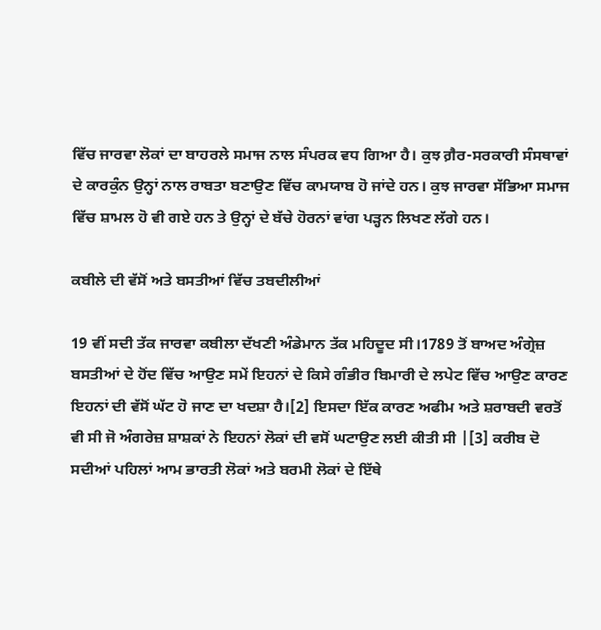ਵਿੱਚ ਜਾਰਵਾ ਲੋਕਾਂ ਦਾ ਬਾਹਰਲੇ ਸਮਾਜ ਨਾਲ ਸੰਪਰਕ ਵਧ ਗਿਆ ਹੈ। ਕੁਝ ਗ਼ੈਰ-ਸਰਕਾਰੀ ਸੰਸਥਾਵਾਂ ਦੇ ਕਾਰਕੁੰਨ ਉਨ੍ਹਾਂ ਨਾਲ ਰਾਬਤਾ ਬਣਾਉਣ ਵਿੱਚ ਕਾਮਯਾਬ ਹੋ ਜਾਂਦੇ ਹਨ। ਕੁਝ ਜਾਰਵਾ ਸੱਭਿਆ ਸਮਾਜ ਵਿੱਚ ਸ਼ਾਮਲ ਹੋ ਵੀ ਗਏ ਹਨ ਤੇ ਉਨ੍ਹਾਂ ਦੇ ਬੱਚੇ ਹੋਰਨਾਂ ਵਾਂਗ ਪੜ੍ਹਨ ਲਿਖਣ ਲੱਗੇ ਹਨ।

ਕਬੀਲੇ ਦੀ ਵੱਸੋਂ ਅਤੇ ਬਸਤੀਆਂ ਵਿੱਚ ਤਬਦੀਲੀਆਂ

19 ਵੀਂ ਸਦੀ ਤੱਕ ਜਾਰਵਾ ਕਬੀਲਾ ਦੱਖਣੀ ਅੰਡੇਮਾਨ ਤੱਕ ਮਹਿਦੂਦ ਸੀ।1789 ਤੋਂ ਬਾਅਦ ਅੰਗ੍ਰੇਜ਼ ਬਸਤੀਆਂ ਦੇ ਹੋਂਦ ਵਿੱਚ ਆਉਣ ਸਮੇਂ ਇਹਨਾਂ ਦੇ ਕਿਸੇ ਗੰਭੀਰ ਬਿਮਾਰੀ ਦੇ ਲਪੇਟ ਵਿੱਚ ਆਉਣ ਕਾਰਣ ਇਹਨਾਂ ਦੀ ਵੱਸੋਂ ਘੱਟ ਹੋ ਜਾਣ ਦਾ ਖਦਸ਼ਾ ਹੈ।[2] ਇਸਦਾ ਇੱਕ ਕਾਰਣ ਅਫੀਮ ਅਤੇ ਸ਼ਰਾਬਦੀ ਵਰਤੋਂ ਵੀ ਸੀ ਜੋ ਅੰਗਰੇਜ਼ ਸ਼ਾਸ਼ਕਾਂ ਨੇ ਇਹਨਾਂ ਲੋਕਾਂ ਦੀ ਵਸੋਂ ਘਟਾਉਣ ਲਈ ਕੀਤੀ ਸੀ |[3] ਕਰੀਬ ਦੋ ਸਦੀਆਂ ਪਹਿਲਾਂ ਆਮ ਭਾਰਤੀ ਲੋਕਾਂ ਅਤੇ ਬਰਮੀ ਲੋਕਾਂ ਦੇ ਇੱਥੇ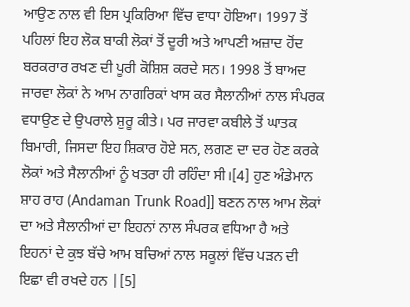ਆਉਣ ਨਾਲ ਵੀ ਇਸ ਪ੍ਰਕਿਰਿਆ ਵਿੱਚ ਵਾਧਾ ਹੋਇਆ। 1997 ਤੋਂ ਪਹਿਲਾਂ ਇਹ ਲੋਕ ਬਾਕੀ ਲੋਕਾਂ ਤੋਂ ਦੂਰੀ ਅਤੇ ਆਪਣੀ ਅਜ਼ਾਦ ਹੋਂਦ ਬਰਕਰਾਰ ਰਖਣ ਦੀ ਪੂਰੀ ਕੋਸ਼ਿਸ਼ ਕਰਦੇ ਸਨ। 1998 ਤੋਂ ਬਾਅਦ ਜਾਰਵਾ ਲੋਕਾਂ ਨੇ ਆਮ ਨਾਗਰਿਕਾਂ ਖਾਸ ਕਰ ਸੈਲਾਨੀਆਂ ਨਾਲ ਸੰਪਰਕ ਵਧਾਉਣ ਦੇ ਉਪਰਾਲੇ ਸ਼ੁਰੂ ਕੀਤੇ। ਪਰ ਜਾਰਵਾ ਕਬੀਲੇ ਤੋਂ ਘਾਤਕ ਬਿਮਾਰੀ, ਜਿਸਦਾ ਇਹ ਸ਼ਿਕਾਰ ਹੋਏ ਸਨ, ਲਗਣ ਦਾ ਦਰ ਹੋਣ ਕਰਕੇ ਲੋਕਾਂ ਅਤੇ ਸੈਲਾਨੀਆਂ ਨੂੰ ਖਤਰਾ ਹੀ ਰਹਿੰਦਾ ਸੀ।[4] ਹੁਣ ਅੰਡੇਮਾਨ ਸ਼ਾਹ ਰਾਹ (Andaman Trunk Road]] ਬਣਨ ਨਾਲ ਆਮ ਲੋਕਾਂ ਦਾ ਅਤੇ ਸੈਲਾਨੀਆਂ ਦਾ ਇਹਨਾਂ ਨਾਲ ਸੰਪਰਕ ਵਧਿਆ ਹੈ ਅਤੇ ਇਹਨਾਂ ਦੇ ਕੁਝ ਬੱਚੇ ਆਮ ਬਚਿਆਂ ਨਾਲ ਸਕੂਲਾਂ ਵਿੱਚ ਪੜਨ ਦੀ ਇਛਾ ਵੀ ਰਖਦੇ ਹਨ |[5]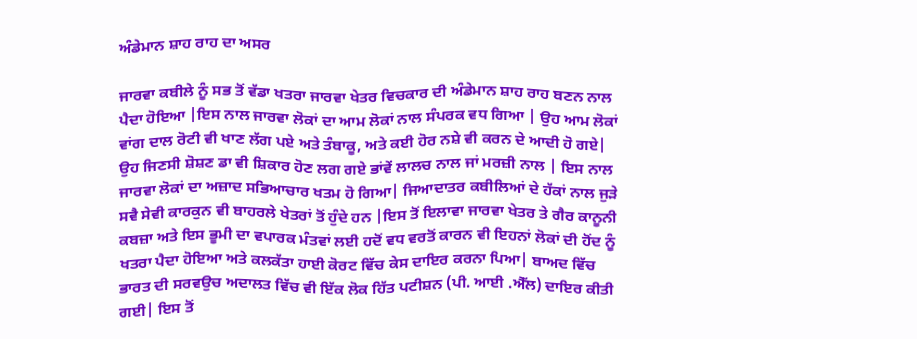ਅੰਡੇਮਾਨ ਸ਼ਾਹ ਰਾਹ ਦਾ ਅਸਰ

ਜਾਰਵਾ ਕਬੀਲੇ ਨੂੰ ਸਭ ਤੋਂ ਵੱਡਾ ਖਤਰਾ ਜਾਰਵਾ ਖੇਤਰ ਵਿਚਕਾਰ ਦੀ ਅੰਡੇਮਾਨ ਸ਼ਾਹ ਰਾਹ ਬਣਨ ਨਾਲ ਪੈਦਾ ਹੋਇਆ |ਇਸ ਨਾਲ ਜਾਰਵਾ ਲੋਕਾਂ ਦਾ ਆਮ ਲੋਕਾਂ ਨਾਲ ਸੰਪਰਕ ਵਧ ਗਿਆ | ਉਹ ਆਮ ਲੋਕਾਂ ਵਾਂਗ ਦਾਲ ਰੋਟੀ ਵੀ ਖਾਣ ਲੱਗ ਪਏ ਅਤੇ ਤੰਬਾਕੂ, ਅਤੇ ਕਈ ਹੋਰ ਨਸ਼ੇ ਵੀ ਕਰਨ ਦੇ ਆਦੀ ਹੋ ਗਏ| ਉਹ ਜਿਣਸੀ ਸ਼ੋਸ਼ਣ ਡਾ ਵੀ ਸ਼ਿਕਾਰ ਹੋਣ ਲਗ ਗਏ ਭਾਂਵੇਂ ਲਾਲਚ ਨਾਲ ਜਾਂ ਮਰਜ਼ੀ ਨਾਲ | ਇਸ ਨਾਲ ਜਾਰਵਾ ਲੋਕਾਂ ਦਾ ਅਜ਼ਾਦ ਸਭਿਆਚਾਰ ਖਤਮ ਹੋ ਗਿਆ| ਜਿਆਦਾਤਰ ਕਬੀਲਿਆਂ ਦੇ ਹੱਕਾਂ ਨਾਲ ਜੁੜੇ ਸਵੈ ਸੇਵੀ ਕਾਰਕੁਨ ਵੀ ਬਾਹਰਲੇ ਖੇਤਰਾਂ ਤੋਂ ਹੁੰਦੇ ਹਨ |ਇਸ ਤੋਂ ਇਲਾਵਾ ਜਾਰਵਾ ਖੇਤਰ ਤੇ ਗੈਰ ਕਾਨੂਨੀ ਕਬਜ਼ਾ ਅਤੇ ਇਸ ਭੂਮੀ ਦਾ ਵਪਾਰਕ ਮੰਤਵਾਂ ਲਈ ਹਦੋਂ ਵਧ ਵਰਤੋਂ ਕਾਰਨ ਵੀ ਇਹਨਾਂ ਲੋਕਾਂ ਦੀ ਹੋਂਦ ਨੂੰ ਖਤਰਾ ਪੈਦਾ ਹੋਇਆ ਅਤੇ ਕਲਕੱਤਾ ਹਾਈ ਕੋਰਟ ਵਿੱਚ ਕੇਸ ਦਾਇਰ ਕਰਨਾ ਪਿਆ| ਬਾਅਦ ਵਿੱਚ ਭਾਰਤ ਦੀ ਸਰਵਉਚ ਅਦਾਲਤ ਵਿੱਚ ਵੀ ਇੱਕ ਲੋਕ ਹਿੱਤ ਪਟੀਸ਼ਨ (ਪੀ. ਆਈ .ਐੱਲ) ਦਾਇਰ ਕੀਤੀ ਗਈ| ਇਸ ਤੋਂ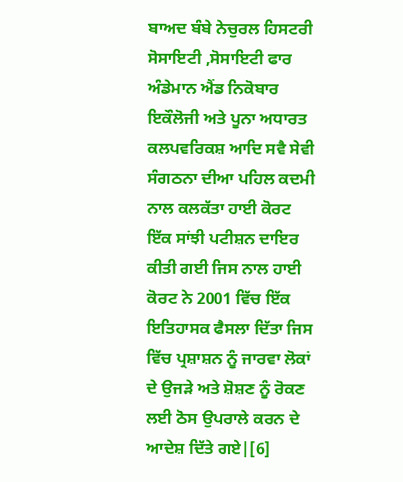ਬਾਅਦ ਬੰਬੇ ਨੇਚੁਰਲ ਹਿਸਟਰੀ ਸੋਸਾਇਟੀ ,ਸੋਸਾਇਟੀ ਫਾਰ ਅੰਡੇਮਾਨ ਐਂਡ ਨਿਕੋਬਾਰ ਇਕੌਲੋਜੀ ਅਤੇ ਪੂਨਾ ਅਧਾਰਤ ਕਲਪਵਰਿਕਸ਼ ਆਦਿ ਸਵੈ ਸੇਵੀ ਸੰਗਠਨਾ ਦੀਆ ਪਹਿਲ ਕਦਮੀ ਨਾਲ ਕਲਕੱਤਾ ਹਾਈ ਕੋਰਟ ਇੱਕ ਸਾਂਝੀ ਪਟੀਸ਼ਨ ਦਾਇਰ ਕੀਤੀ ਗਈ ਜਿਸ ਨਾਲ ਹਾਈ ਕੋਰਟ ਨੇ 2001 ਵਿੱਚ ਇੱਕ ਇਤਿਹਾਸਕ ਫੈਸਲਾ ਦਿੱਤਾ ਜਿਸ ਵਿੱਚ ਪ੍ਰਸ਼ਾਸ਼ਨ ਨੂੰ ਜਾਰਵਾ ਲੋਕਾਂ ਦੇ ਉਜੜੇ ਅਤੇ ਸ਼ੋਸ਼ਣ ਨੂੰ ਰੋਕਣ ਲਈ ਠੋਸ ਉਪਰਾਲੇ ਕਰਨ ਦੇ ਆਦੇਸ਼ ਦਿੱਤੇ ਗਏ|[6]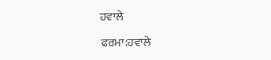ਹਵਾਲੇ

ਫਰਮਾ:ਹਵਾਲੇ